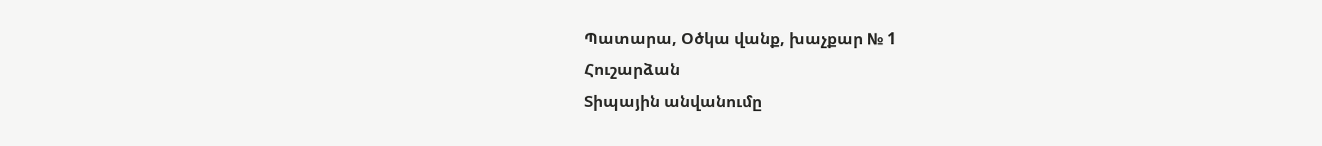Պատարա, Օծկա վանք, խաչքար № 1
Հուշարձան
Տիպային անվանումը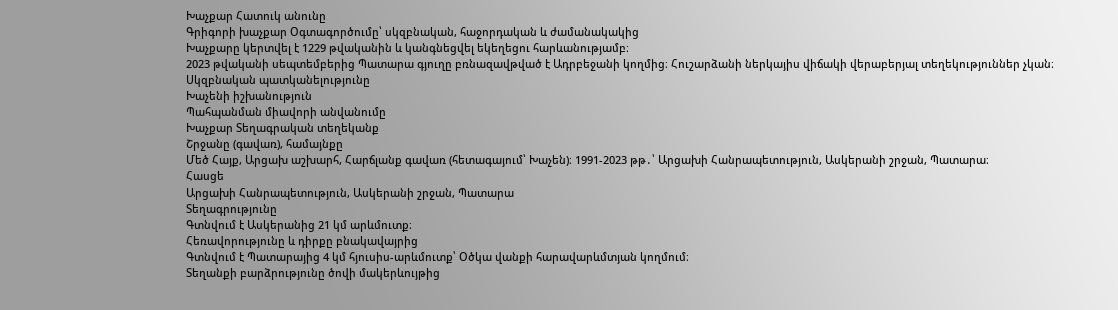Խաչքար Հատուկ անունը
Գրիգորի խաչքար Օգտագործումը՝ սկզբնական, հաջորդական և ժամանակակից
Խաչքարը կերտվել է 1229 թվականին և կանգնեցվել եկեղեցու հարևանությամբ։
2023 թվականի սեպտեմբերից Պատարա գյուղը բռնազավթված է Ադրբեջանի կողմից։ Հուշարձանի ներկայիս վիճակի վերաբերյալ տեղեկություններ չկան։
Սկզբնական պատկանելությունը
Խաչենի իշխանություն
Պահպանման միավորի անվանումը
Խաչքար Տեղագրական տեղեկանք
Շրջանը (գավառ), համայնքը
Մեծ Հայք, Արցախ աշխարհ, Հարճլանք գավառ (հետագայում՝ Խաչեն)։ 1991-2023 թթ․՝ Արցախի Հանրապետություն, Ասկերանի շրջան, Պատարա։
Հասցե
Արցախի Հանրապետություն, Ասկերանի շրջան, Պատարա
Տեղագրությունը
Գտնվում է Ասկերանից 21 կմ արևմուտք։
Հեռավորությունը և դիրքը բնակավայրից
Գտնվում է Պատարայից 4 կմ հյուսիս-արևմուտք՝ Օծկա վանքի հարավարևմտյան կողմում։
Տեղանքի բարձրությունը ծովի մակերևույթից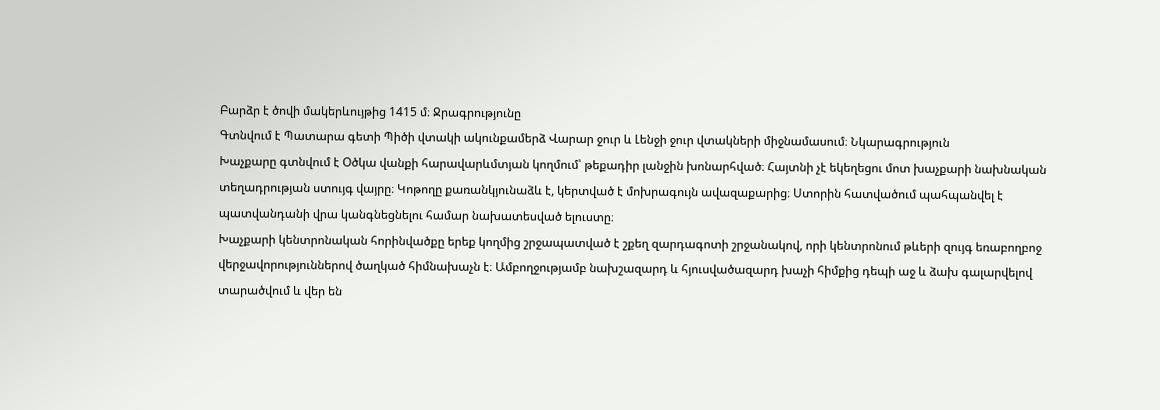Բարձր է ծովի մակերևույթից 1415 մ։ Ջրագրությունը
Գտնվում է Պատարա գետի Պիծի վտակի ակունքամերձ Վարար ջուր և Լենջի ջուր վտակների միջնամասում։ Նկարագրություն
Խաչքարը գտնվում է Օծկա վանքի հարավարևմտյան կողմում՝ թեքադիր լանջին խոնարհված։ Հայտնի չէ եկեղեցու մոտ խաչքարի նախնական տեղադրության ստույգ վայրը։ Կոթողը քառանկյունաձև է, կերտված է մոխրագույն ավազաքարից։ Ստորին հատվածում պահպանվել է պատվանդանի վրա կանգնեցնելու համար նախատեսված ելուստը։
Խաչքարի կենտրոնական հորինվածքը երեք կողմից շրջապատված է շքեղ զարդագոտի շրջանակով, որի կենտրոնում թևերի զույգ եռաբողբոջ վերջավորություններով ծաղկած հիմնախաչն է։ Ամբողջությամբ նախշազարդ և հյուսվածազարդ խաչի հիմքից դեպի աջ և ձախ գալարվելով տարածվում և վեր են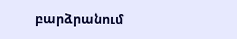բարձրանում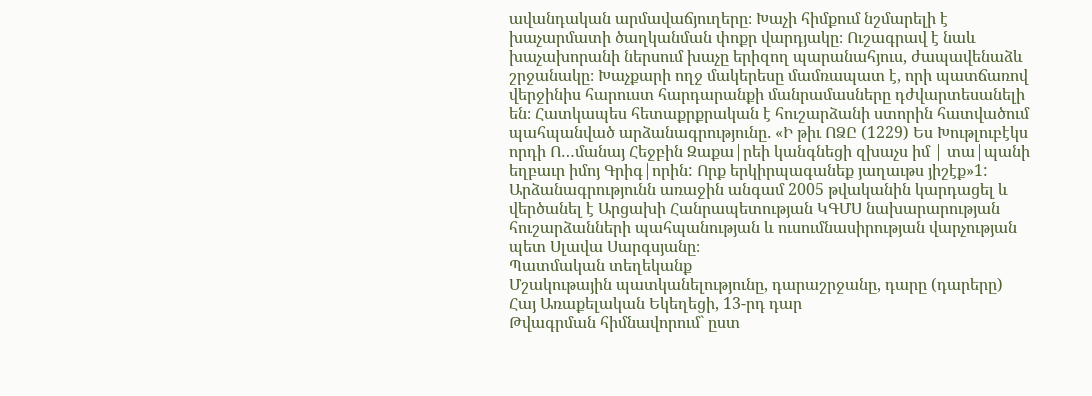ավանդական արմավաճյուղերը։ Խաչի հիմքում նշմարելի է խաչարմատի ծաղկանման փոքր վարդյակը։ Ուշագրավ է նաև խաչախորանի ներսում խաչը երիզող պարանահյուս, ժապավենաձև շրջանակը։ Խաչքարի ողջ մակերեսը մամռապատ է, որի պատճառով վերջինիս հարուստ հարդարանքի մանրամասները դժվարտեսանելի են։ Հատկապես հետաքրքրական է հուշարձանի ստորին հատվածում պահպանված արձանագրությունը․ «Ի թիւ ՈՁԸ (1229) Ես Խութլուբէկս որդի Ո…մանայ Հեջբին Զաքա|րեի կանգնեցի զխաչս իմ | տա|պանի եղբաւր իմոյ Գրիգ|որին: Որք երկիրպագանեք յաղաւթս յիշէք»1:
Արձանագրությունն առաջին անգամ 2005 թվականին կարդացել և վերծանել է Արցախի Հանրապետության ԿԳՄՍ նախարարության հուշարձանների պահպանության և ուսումնասիրության վարչության պետ Սլավա Սարգսյանը։
Պատմական տեղեկանք
Մշակութային պատկանելությունը, դարաշրջանը, դարը (դարերը)
Հայ Առաքելական Եկեղեցի, 13-րդ դար
Թվագրման հիմնավորում` ըստ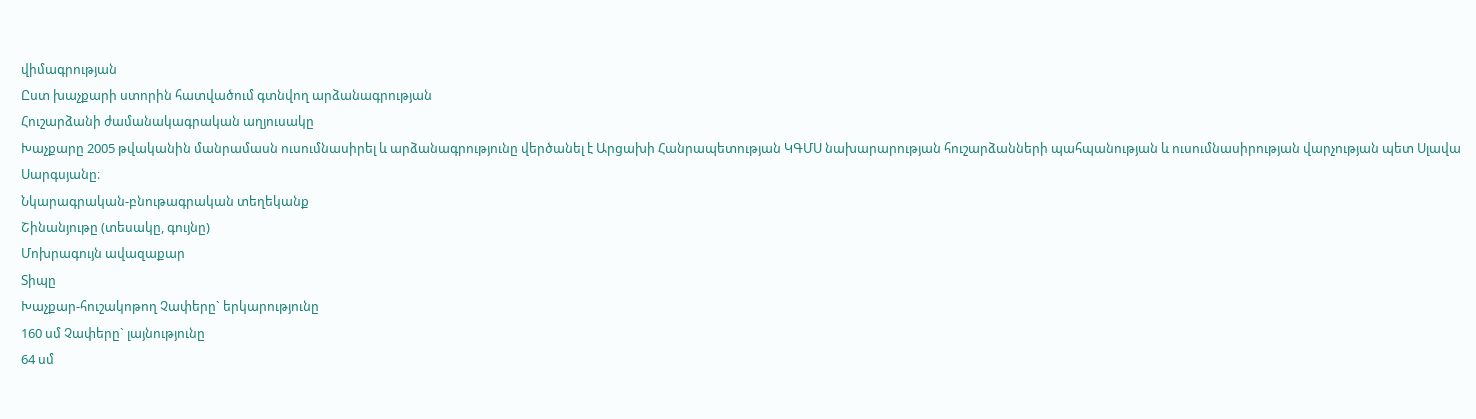վիմագրության
Ըստ խաչքարի ստորին հատվածում գտնվող արձանագրության
Հուշարձանի ժամանակագրական աղյուսակը
Խաչքարը 2005 թվականին մանրամասն ուսումնասիրել և արձանագրությունը վերծանել է Արցախի Հանրապետության ԿԳՄՍ նախարարության հուշարձանների պահպանության և ուսումնասիրության վարչության պետ Սլավա Սարգսյանը։
Նկարագրական-բնութագրական տեղեկանք
Շինանյութը (տեսակը, գույնը)
Մոխրագույն ավազաքար
Տիպը
Խաչքար-հուշակոթող Չափերը` երկարությունը
160 սմ Չափերը` լայնությունը
64 սմ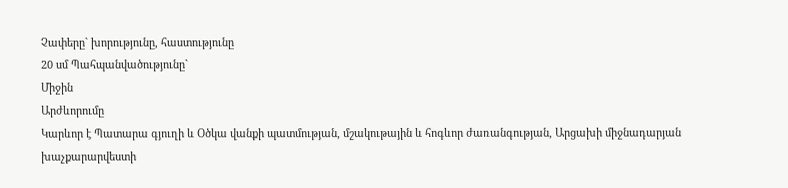Չափերը` խորությունը, հաստությունը
20 սմ Պահպանվածությունը`
Միջին
Արժևորումը
Կարևոր է Պատարա գյուղի և Օծկա վանքի պատմության, մշակութային և հոգևոր ժառանգության, Արցախի միջնադարյան խաչքարարվեստի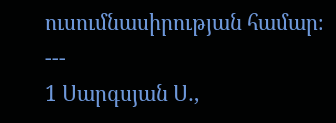ուսումնասիրության համար։ ---
1 Սարգսյան Ս․,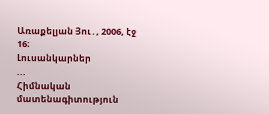Առաքելյան Յու․, 2006, էջ 16։
Լուսանկարներ
...
Հիմնական մատենագիտություն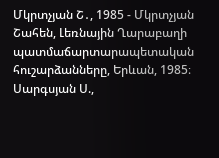Մկրտչյան Շ․, 1985 - Մկրտչյան Շահեն, Լեռնային Ղարաբաղի պատմաճարտարապետական հուշարձանները, Երևան, 1985։
Սարգսյան Ս.,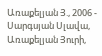Առաքելյան Յ., 2006 - Սարգսյան Սլավա, Առաքելյան Յուրի,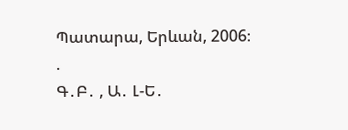Պատարա, Երևան, 2006։
.
Գ․Բ․ , Ա․ Լ-Ե․